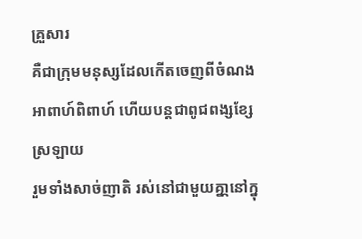គ្រួសារ
គឺជាក្រុមមនុស្សដែលកើតចេញពីចំណងអាពាហ៍ពិពាហ៍ ហើយបន្តជាពូជពង្សខ្សែស្រឡាយ
រួមទាំងសាច់ញាតិ រស់នៅជាមួយគ្នា្កនៅក្នុ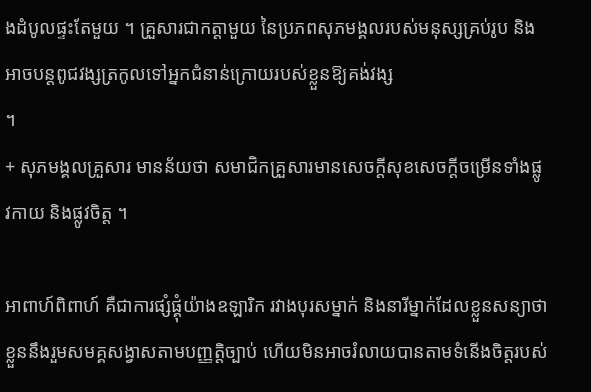ងដំបូលផ្ទះតែមួយ ។ គ្រួសារជាកត្តាមួយ នៃប្រភពសុភមង្គលរបស់មនុស្សគ្រប់រូប និងអាចបន្តពូជវង្សត្រកូលទៅអ្នកជំនាន់ក្រោយរបស់ខ្លួនឱ្យគង់វង្ស
។
+ សុភមង្គលគ្រួសារ មានន័យថា សមាជិកគ្រួសារមានសេចក្ដីសុខសេចក្ដីចម្រើនទាំងផ្លូវកាយ និងផ្លូវចិត្ត ។

អាពាហ៍ពិពាហ៍ គឺជាការផ្សំផ្គុំយ៉ាងឧឡារិក រវាងបុរសម្នាក់ និងនារីម្នាក់ដែលខ្លួនសន្យាថាខ្លួននឹងរួមសមគ្គសង្វាសតាមបញ្ញត្តិច្បាប់ ហើយមិនអាចរំលាយបានតាមទំនើងចិត្តរបស់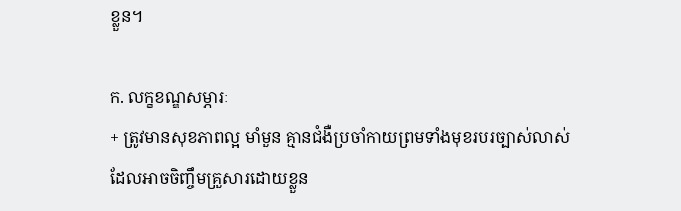ខ្លួន។

ក. លក្ខខណ្ឌសម្ភារៈ
+ ត្រូវមានសុខភាពល្អ មាំមួន គ្មានជំងឺប្រចាំកាយព្រមទាំងមុខរបរច្បាស់លាស់
ដែលអាចចិញ្ចឹមគ្រួសារដោយខ្លួន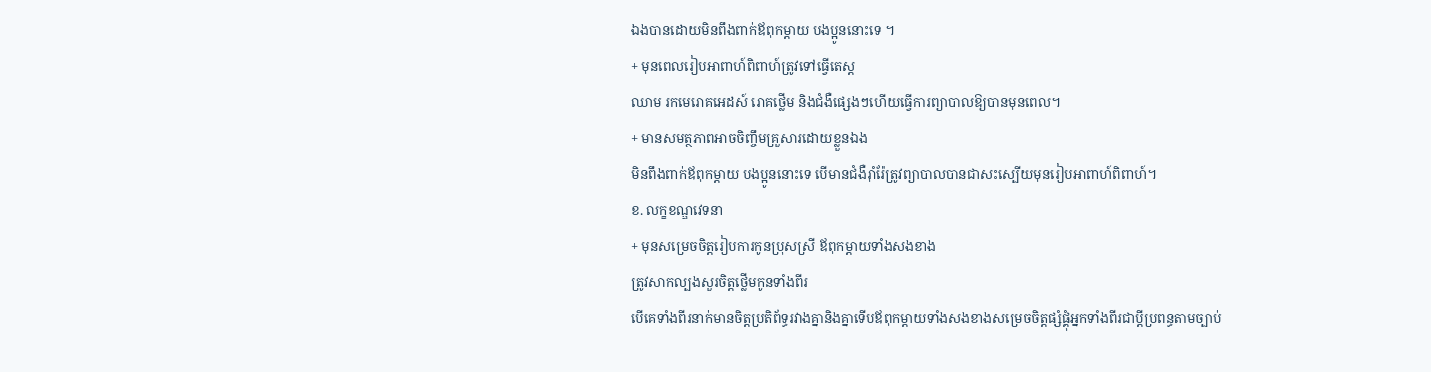ឯងបានដោយមិនពឹងពាក់ឪពុកម្ដាយ បងប្អូននោះទេ ។
+ មុនពេលរៀបអាពាហ៍ពិពាហ៍ត្រូវទៅធ្វើតេស្ត
ឈាម រកមេរោគអេដស៍ រោគថ្លើម និងជំងឺផ្សេងៗហើយធ្វើការព្យាបាលឱ្យបានមុនពេល។
+ មានសមត្ថភាពអាចចិញ្ចឹមគ្រួសារដោយខ្លួនឯង
មិនពឹងពាក់ឪពុកម្ដាយ បងប្អូននោះទេ បើមានជំងឺរ៉ាំរ៉ែត្រូវព្យាបាលបានជាសះស្បើយមុនរៀបអាពាហ៍ពិពាហ៍។
ខ. លក្ខខណ្ឌវេទនា
+ មុនសម្រេចចិត្តរៀបការកូនប្រុសស្រី ឪពុកម្ដាយទាំងសងខាង
ត្រូវសាកល្បងសួរចិត្តថ្លើមកូនទាំងពីរ
បើគេទាំងពីរនាក់មានចិត្តប្រតិព័ទ្ធរវាងគ្នានិងគ្នាទើបឪពុកម្ដាយទាំងសងខាងសម្រេចចិត្តផ្សំផ្គុំអ្នកទាំងពីរជាប្ដីប្រពន្ធតាមច្បាប់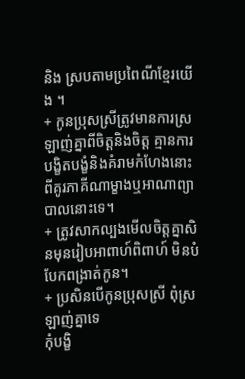និង ស្របតាមប្រពៃណីខ្មែរយើង ។
+ កូនប្រុសស្រីត្រូវមានការស្រឡាញ់គ្នាពីចិត្តនិងចិត្ត គ្មានការបង្ខិតបង្ខំនិងគំរាមកំហែងនោះពីគូរភាគីណាម្ខាងឬអាណាព្យាបាលនោះទេ។
+ ត្រូវសាកល្បងមើលចិត្តគ្នាសិនមុនរៀបអាពាហ៍ពិពាហ៍ មិនបំបែកពង្រាត់កូន។
+ ប្រសិនបើកូនប្រុសស្រី ពុំស្រឡាញ់គ្នាទេ
កុំបង្ខិ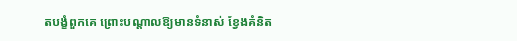តបង្ខំពួកគេ ព្រោះបណ្ដាលឱ្យមានទំនាស់ ខ្វែងគំនិត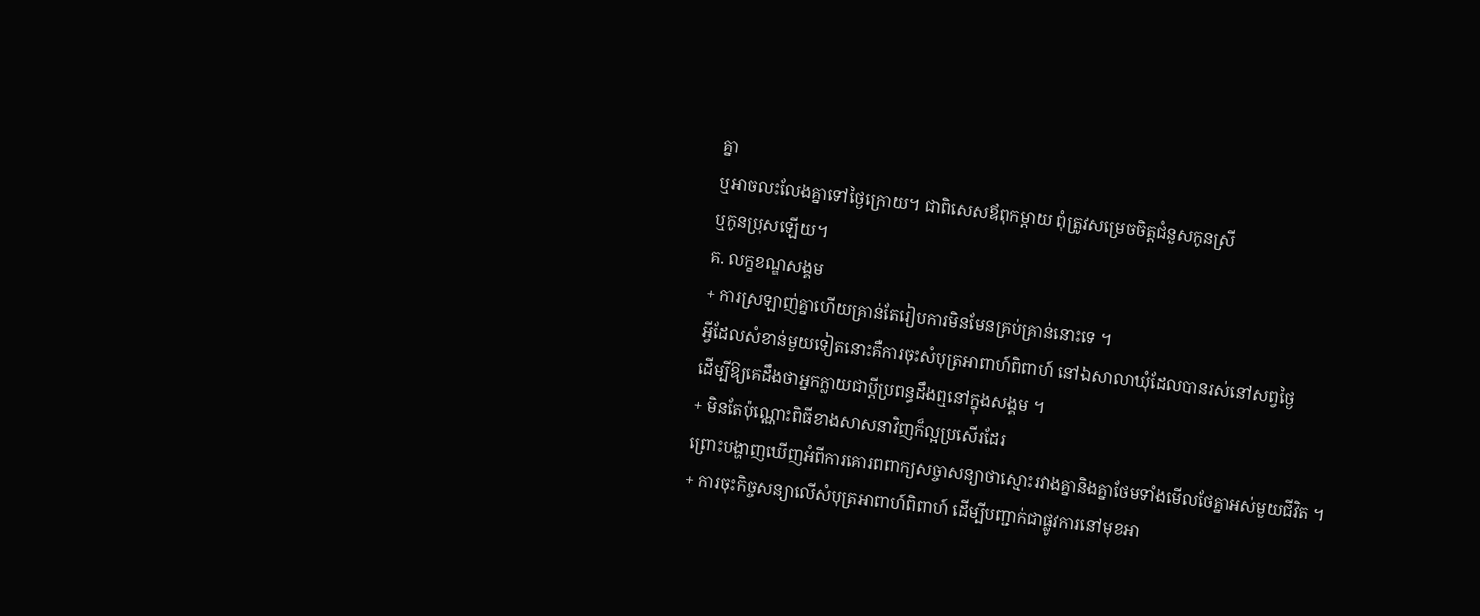គ្នា
ឬអាចលះលែងគ្នាទៅថ្ងៃក្រោយ។ ជាពិសេសឪពុកម្ដាយ ពុំត្រូវសម្រេចចិត្តជំនួសកូនស្រី
ឬកូនប្រុសឡើយ។
គ. លក្ខខណ្ឌសង្គម
+ ការស្រឡាញ់គ្នាហើយគ្រាន់តែរៀបការមិនមែនគ្រប់គ្រាន់នោះទេ ។
អ្វីដែលសំខាន់មួយទៀតនោះគឺការចុះសំបុត្រអាពាហ៍ពិពាហ៍ នៅឯសាលាឃុំដែលបានរស់នៅសព្វថ្ងៃ
ដើម្បីឱ្យគេដឹងថាអ្នកក្លាយជាប្ដីប្រពន្ធដឹងឮនៅក្នុងសង្គម ។
+ មិនតែប៉ុណ្ណោះពិធីខាងសាសនាវិញក៏ល្អប្រសើរដែរ
ព្រោះបង្ហាញឃើញអំពីការគោរពពាក្យសច្ចាសន្យាថាស្មោះរវាងគ្នានិងគ្នាថែមទាំងមើលថែគ្នាអស់មួយជីវិត ។
+ ការចុះកិច្ចសន្យាលើសំបុត្រអាពាហ៍ពិពាហ៍ ដើម្បីបញ្ជាក់ជាផ្លូវការនៅមុខអា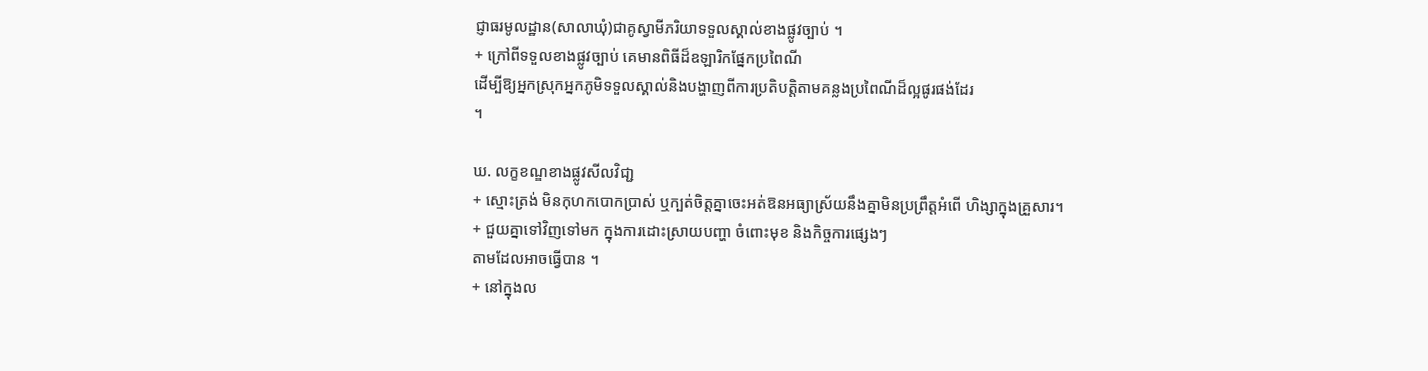ជ្ញាធរមូលដ្ឋាន(សាលាឃុំ)ជាគូស្វាមីភរិយាទទួលស្គាល់ខាងផ្លូវច្បាប់ ។
+ ក្រៅពីទទួលខាងផ្លូវច្បាប់ គេមានពិធីដ៏ឧឡារិកផ្នែកប្រពៃណី
ដើម្បីឱ្យអ្នកស្រុកអ្នកភូមិទទួលស្គាល់និងបង្ហាញពីការប្រតិបត្តិតាមគន្លងប្រពៃណីដ៏ល្អផូរផង់ដែរ
។

ឃ. លក្ខខណ្ឌខាងផ្លូវសីលវិជា្ជ
+ ស្មោះត្រង់ មិនកុហកបោកប្រាស់ ឬក្បត់ចិត្តគ្នាចេះអត់ឱនអធ្យាស្រ័យនឹងគ្នាមិនប្រព្រឹត្តអំពើ ហិង្សាក្នុងគ្រួសារ។
+ ជួយគ្នាទៅវិញទៅមក ក្នុងការដោះស្រាយបញ្ហា ចំពោះមុខ និងកិច្ចការផ្សេងៗ
តាមដែលអាចធ្វើបាន ។
+ នៅក្នុងល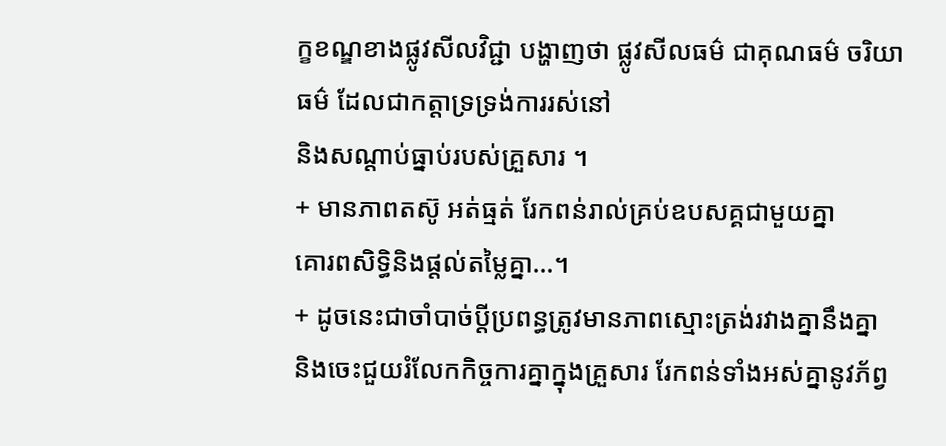ក្ខខណ្ឌខាងផ្លូវសីលវិជ្ជា បង្ហាញថា ផ្លូវសីលធម៌ ជាគុណធម៌ ចរិយាធម៌ ដែលជាកត្តាទ្រទ្រង់ការរស់នៅ
និងសណ្ដាប់ធ្នាប់របស់គ្រួសារ ។
+ មានភាពតស៊ូ អត់ធ្មត់ រែកពន់រាល់គ្រប់ឧបសគ្គជាមួយគ្នា
គោរពសិទ្ធិនិងផ្តល់តម្លៃគ្នា…។
+ ដូចនេះជាចាំបាច់ប្ដីប្រពន្ធត្រូវមានភាពស្មោះត្រង់រវាងគ្នានឹងគ្នា
និងចេះជួយរំលែកកិច្ចការគ្នាក្នុងគ្រួសារ រែកពន់ទាំងអស់គ្នានូវភ័ព្វ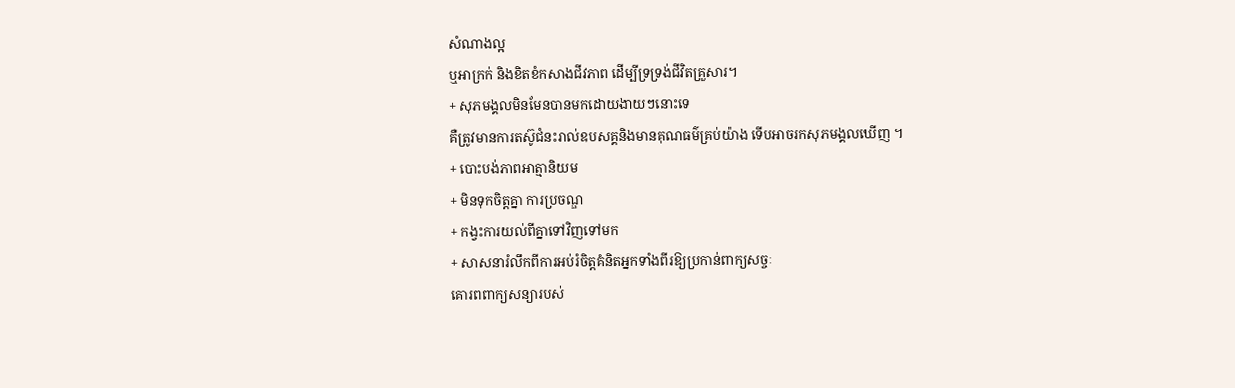សំណាងល្អ
ឬអាក្រក់ និងខិតខំកសាងជីវភាព ដើម្បីទ្រទ្រង់ជីវិតគ្រួសារ។
+ សុភមង្គលមិនមែនបានមកដោយងាយៗនោះទេ
គឺត្រូវមានការតស៊ូជំនះរាល់ឧបសគ្គនិងមានគុណធម៌គ្រប់យ៉ាង ទើបអាចរកសុភមង្គលឃើញ ។
+ បោះបង់ភាពអាត្មានិយម
+ មិនទុកចិត្តគ្នា ការប្រចណ្ឌ
+ កង្វះការយល់ពីគ្នាទៅវិញទៅមក
+ សាសនារំលឹកពីការអប់រំចិត្តគំនិតអ្នកទាំងពីរឱ្យប្រកាន់ពាក្យសច្ចៈ
គោរពពាក្យសន្យារបស់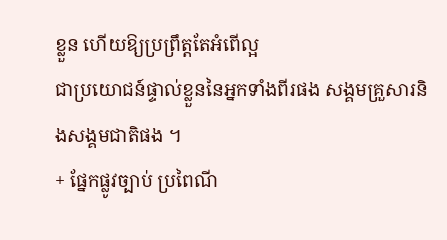ខ្លួន ហើយឱ្យប្រព្រឹត្តតែអំពើល្អ
ជាប្រយោជន៍ផ្ទាល់ខ្លួននៃអ្នកទាំងពីរផង សង្គមគ្រួសារនិងសង្គមជាតិផង ។
+ ផ្នែកផ្លូវច្បាប់ ប្រពៃណី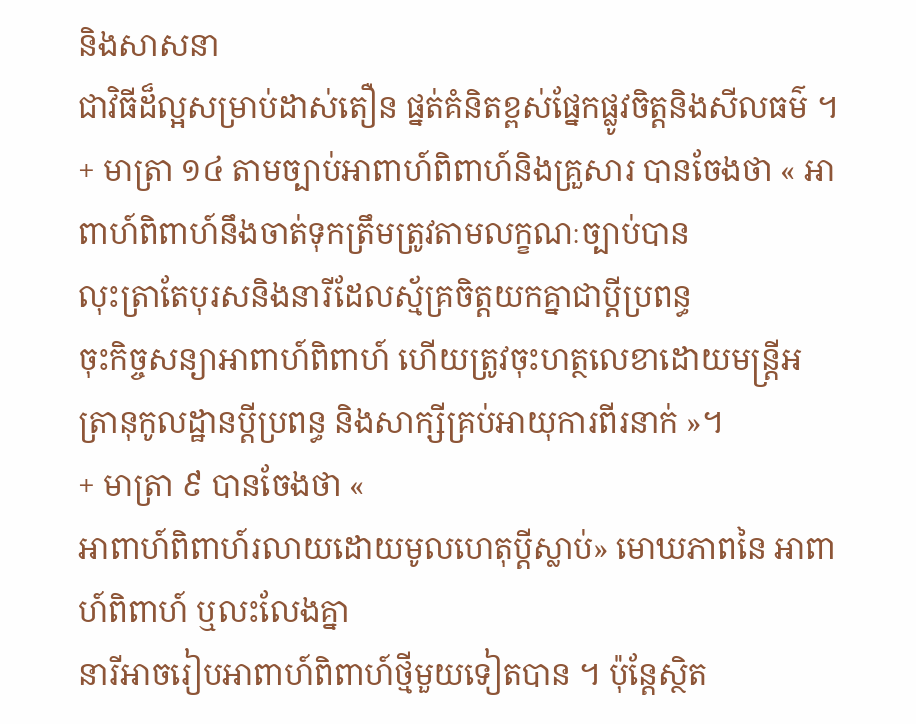និងសាសនា
ជាវិធីដ៏ល្អសម្រាប់ដាស់តឿន ផ្នត់គំនិតខ្ពស់ផ្នែកផ្លូវចិត្តនិងសីលធម៌ ។
+ មាត្រា ១៤ តាមច្បាប់អាពាហ៍ពិពាហ៍និងគ្រួសារ បានចែងថា « អាពាហ៍ពិពាហ៍នឹងចាត់ទុកត្រឹមត្រូវតាមលក្ខណៈច្បាប់បាន
លុះត្រាតែបុរសនិងនារីដែលស្ម័គ្រចិត្តយកគ្នាជាប្ដីប្រពន្ធ
ចុះកិច្ចសន្យាអាពាហ៍ពិពាហ៍ ហើយត្រូវចុះហត្ថលេខាដោយមន្ត្រីអត្រានុកូលដ្ឋានប្ដីប្រពន្ធ និងសាក្សីគ្រប់អាយុការពីរនាក់ »។
+ មាត្រា ៩ បានចែងថា «
អាពាហ៍ពិពាហ៍រលាយដោយមូលហេតុប្ដីស្លាប់» មោឃភាពនៃ អាពាហ៍ពិពាហ៍ ឬលះលែងគ្នា
នារីអាចរៀបអាពាហ៍ពិពាហ៍ថ្មីមួយទៀតបាន ។ ប៉ុន្តែស្ថិត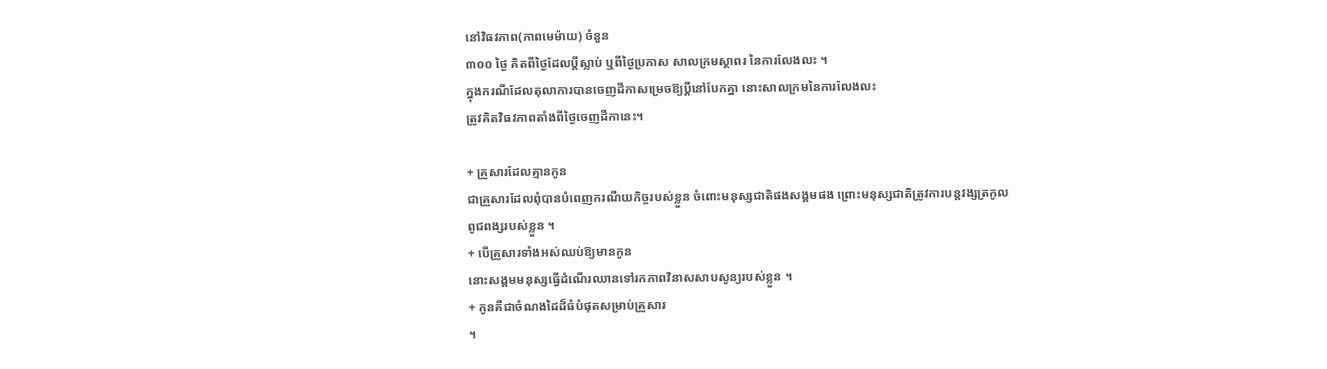នៅវិធវភាព(ភាពមេម៉ាយ) ចំនួន
៣០០ ថ្ងៃ គិតពីថ្ងៃដែលប្ដីស្លាប់ ឬពីថ្ងៃប្រកាស សាលក្រមស្ថាពរ នៃការលែងលះ ។
ក្នុងករណីដែលតុលាការបានចេញដីកាសម្រេចឱ្យប្ដីនៅបែកគ្នា នោះសាលក្រមនៃការលែងលះ
ត្រូវគិតវិធវភាពតាំងពីថ្ងៃចេញដីកានេះ។

+ គ្រួសារដែលគ្មានកូន
ជាគ្រួសារដែលពុំបានបំពេញករណីយកិច្ចរបស់ខ្លួន ចំពោះមនុស្សជាតិផងសង្គមផង ព្រោះមនុស្សជាតិត្រូវការបន្តវង្សត្រកូល
ពូជពង្សរបស់ខ្លួន ។
+ បើគ្រួសារទាំងអស់ឈប់ឱ្យមានកូន
នោះសង្គមមនុស្សធ្វើដំណើរឈានទៅរកភាពវិនាសសាបសូន្យរបស់ខ្លួន ។
+ កូនគឺជាចំណងដៃដ៏ធំបំផុតសម្រាប់គ្រួសារ
។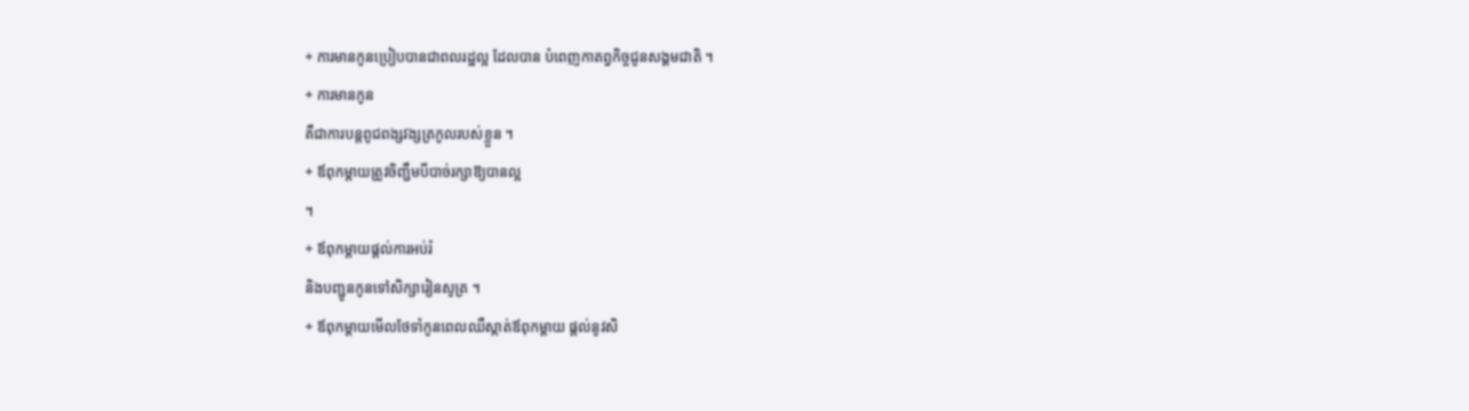+ ការមានកូនប្រៀបបានជាពលរដ្ឋល្អ ដែលបាន បំពេញកាតព្វកិច្ចជូនសង្គមជាតិ ។
+ ការមានកូន
គឺជាការបន្តពូជពង្សវង្សត្រកូលរបស់ខ្លួន ។
+ ឪពុកម្តាយត្រូវចិញ្ជឹមបីបាច់រក្សាឱ្យបានល្អ
។
+ ឪពុកម្តាយផ្ដល់ការអប់រំ
និងបញ្ជូនកូនទៅសិក្សារៀនសូត្រ ។
+ ឪពុកម្តាយមើលថែទាំកូនពេលឈឺស្កាត់ឪពុកម្តាយ ផ្ដល់នូវសិ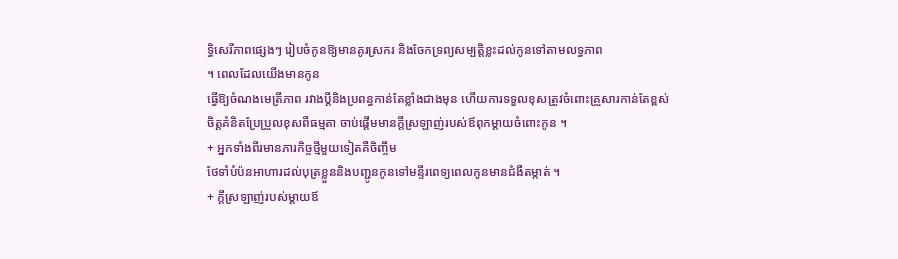ទ្ធិសេរីភាពផ្សេងៗ រៀបចំកូនឱ្យមានគូរស្រករ និងចែកទ្រព្យសម្បត្តិខ្លះដល់កូនទៅតាមលទ្ធភាព
។ ពេលដែលយើងមានកូន
ធ្វើឱ្យចំណងមេត្រីភាព រវាងប្ដីនិងប្រពន្ធកាន់តែខ្លាំងជាងមុន ហើយការទទួលខុសត្រូវចំពោះគ្រួសារកាន់តែខ្ពស់
ចិត្តគំនិតប្រែប្រួលខុសពីធម្មតា ចាប់ផ្ដើមមានក្ដីស្រឡាញ់របស់ឪពុកម្ដាយចំពោះកូន ។
+ អ្នកទាំងពីរមានភារកិច្ចថ្មីមួយទៀតគឺចិញ្ចឹម
ថែទាំបំប៉នអាហារដល់បុត្រខ្លួននិងបញ្ជូនកូនទៅមន្ទីរពេទ្យពេលកូនមានជំងឺតម្កាត់ ។
+ ក្ដីស្រឡាញ់របស់ម្ដាយឪ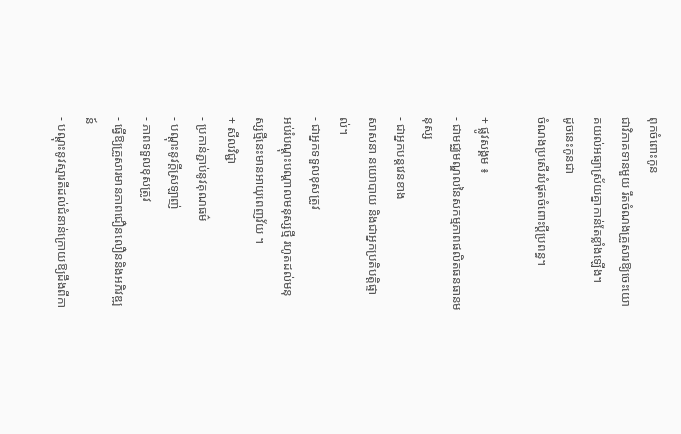ពុកចំពោះកូន
ជាវិភាគទានមួយ រឹតចំណងគ្រួសារឱ្យចេះយោគយល់អធ្យាស្រ័យគ្នាកាន់តែខ្លាំងឡើង។
ដូចនេះកូនជា
ចំណងប្រសើរបំផុតចំពោះប្ដីប្រពន្ធ។

+ ផ្លូវសង្គម ៖
- ជាមជ្ឈមណ្ឌលនៃសកម្មភាពផលិតធនធានមនុស្ស
- ជាអ្នកបន្តវេនខាង
សាសនា នយោបាយ និងជាអ្នកប្រតិបត្តិផ្ទាល់។
- ជាអ្នកទទួលខុសត្រូវ
អប់រំបណ្ដុះបណ្ដាលមនុស្សថ្មី រហូតដល់មនុស្សថ្មីនេះមានអាយុពេញវ័យ ។
+ សីលវិជ្ជា
- ប្រកាន់ភ្ជាប់នូវគុណធម៌
- បណ្ដុះនូវក្ដីស្រឡាញ់
- ភាពទទួលខុសត្រូវ
- ធ្វើឱ្យគ្រួសារមានភាពជឿនលឿននិងអភិវឌ្ឍន៍
- បណ្តុះនូវស្មារតីដល់ជំនាន់ក្រោយឱ្យដឹងពីកា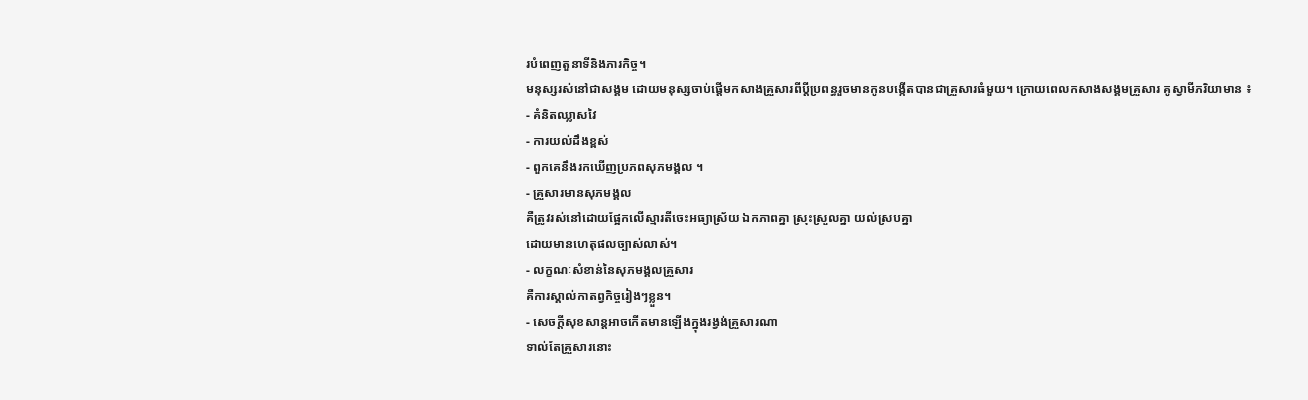របំពេញតួនាទីនិងភារកិច្ច។
មនុស្សរស់នៅជាសង្គម ដោយមនុស្សចាប់ផ្ដើមកសាងគ្រួសារពីប្ដីប្រពន្ធរួចមានកូនបង្កើតបានជាគ្រួសារធំមួយ។ ក្រោយពេលកសាងសង្គមគ្រួសារ គូស្វាមីភរិយាមាន ៖
- គំនិតឈ្លាសវៃ
- ការយល់ដឹងខ្ពស់
- ពួកគេនឹងរកឃើញប្រភពសុភមង្គល ។
- គ្រួសារមានសុភមង្គល
គឺត្រូវរស់នៅដោយផ្អែកលើស្មារតីចេះអធ្យាស្រ័យ ឯកភាពគ្នា ស្រុះស្រួលគ្នា យល់ស្របគ្នា
ដោយមានហេតុផលច្បាស់លាស់។
- លក្ខណៈសំខាន់នៃសុភមង្គលគ្រួសារ
គឺការស្គាល់កាតព្វកិច្ចរៀងៗខ្លួន។
- សេចក្ដីសុខសាន្ដអាចកើតមានឡើងក្នុងរង្វង់គ្រួសារណា
ទាល់តែគ្រួសារនោះ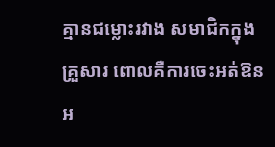គ្មានជម្លោះរវាង សមាជិកក្នុងគ្រួសារ ពោលគឺការចេះអត់ឱនអ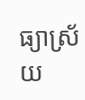ធ្យាស្រ័យ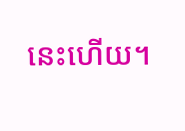នេះហើយ។